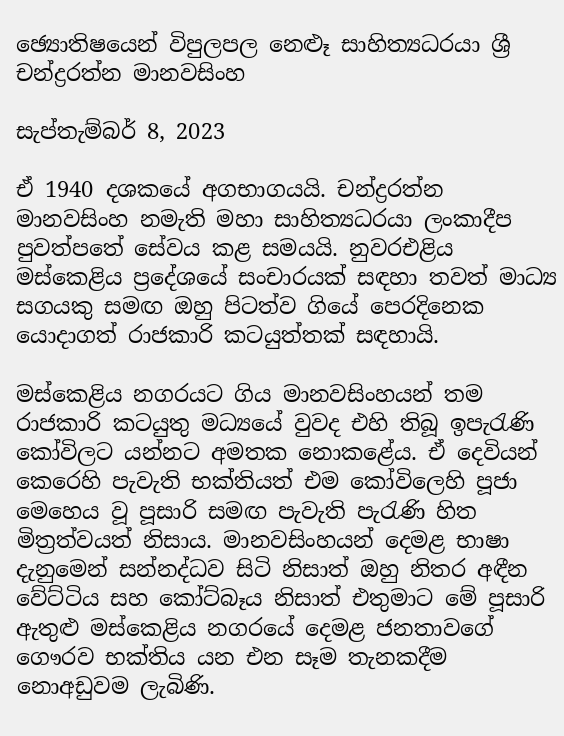ඡ්‍යොතිෂයෙන් විපුලපල නෙළූ සාහිත්‍යධරයා ශ්‍රී චන්ද්‍රරත්න මානවසිංහ

සැප්තැම්බර් 8, 2023

ඒ 1940 දශකයේ අගභාගයයි. චන්ද්‍රරත්න මානවසිංහ නමැති මහා සාහිත්‍යධරයා ලංකාදීප පුවත්පතේ සේවය කළ සමයයි. නුවරඑළිය මස්කෙළිය ප්‍රදේශයේ සංචාරයක් සඳහා තවත් මාධ්‍ය සගයකු සමඟ ඔහු පිටත්ව ගියේ පෙරදිනෙක යොදාගත් රාජකාරි කටයුත්තක් සඳහායි.

මස්කෙළිය නගරයට ගිය මානවසිංහයන් තම රාජකාරි කටයුතු මධ්‍යයේ වුවද එහි තිබූ ඉපැරැණි කෝවිලට යන්නට අමතක නොකළේය. ඒ දෙවියන් කෙරෙහි පැවැති භක්තියත් එම කෝවිලෙහි පූජා මෙහෙය වූ පූසාරි සමඟ පැවැති පැරැණි හිත මිත්‍රත්වයත් නිසාය. මානවසිංහයන් දෙමළ භාෂා දැනුමෙන් සන්නද්ධව සිටි නිසාත් ඔහු නිතර අඳීන වේට්ටිය සහ කෝට්බෑය නිසාත් එතුමාට මේ පූසාරි ඇතුළු මස්කෙළිය නගරයේ දෙමළ ජනතාවගේ ගෞරව භක්තිය යන එන සෑම තැනකදීම නොඅඩුවම ලැබිණි.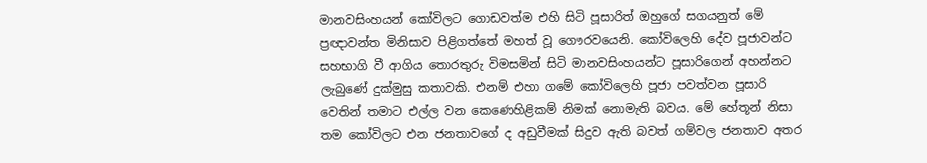මානවසිංහයන් කෝවිලට ගොඩවත්ම එහි සිටි පූසාරිත් ඔහුගේ සගයනුත් මේ ප්‍රඥාවන්ත මිනිසාව පිළිගත්තේ මහත් වූ ගෞරවයෙනි. කෝවිලෙහි දේව පූජාවන්ට සහභාගි වී ආගිය තොරතුරු විමසමින් සිටි මානවසිංහයන්ට පූසාරිගෙන් අහන්නට ලැබුණේ දුක්මුසු කතාවකි. එනම් එහා ගමේ කෝවිලෙහි පූජා පවත්වන පූසාරි වෙතින් තමාට එල්ල වන කෙණෙහිළිකම් නිමක් නොමැති බවය. මේ හේතූන් නිසා තම කෝවිලට එන ජනතාවගේ ද අඩුවීමක් සිදුව ඇති බවත් ගම්වල ජනතාව අතර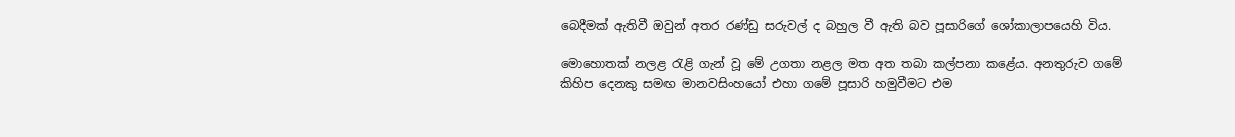බෙදීමක් ඇතිවී ඔවුන් අතර රණ්ඩු සරුවල් ද බහුල වී ඇති බව පූසාරිගේ ශෝකාලාපයෙහි විය.

මොහොතක් නලළ රැළි ගැන් වූ මේ උගතා නළල මත අත තබා කල්පනා කළේය. අනතුරුව ගමේ කිහිප දෙනකු සමඟ මානවසිංහයෝ එහා ගමේ පූසාරි හමුවීමට එම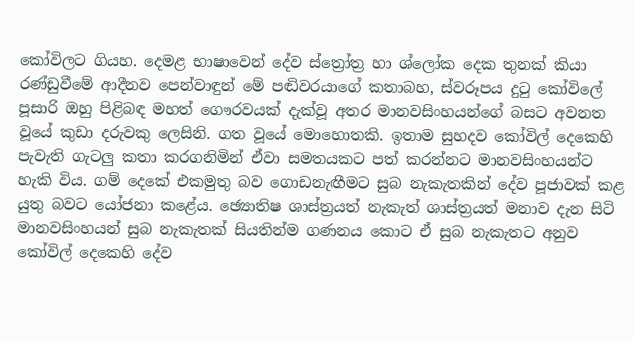කෝවිලට ගියහ. දෙමළ භාෂාවෙන් දේව ස්ත්‍රෝත්‍ර හා ශ්ලෝක දෙක තුනක් කියා රණ්ඩුවීමේ ආදීනව පෙන්වාඳුන් මේ පඬිවරයාගේ කතාබහ, ස්වරූපය දුටු කෝවිලේ පූසාරි ඔහු පිළිබඳ මහත් ගෞරවයක් දැක්වූ අතර මානවසිංහයන්ගේ බසට අවනත වූයේ කුඩා දරුවකු ලෙසිනි. ගත වූයේ මොහොතකි. ඉතාම සුහදව කෝවිල් දෙකෙහි පැවැති ගැටලු කතා කරගනිමින් ඒවා සමතයකට පත් කරන්නට මානවසිංහයන්ට හැකි විය. ගම් දෙකේ එකමුතු බව ගොඩනැඟීමට සුබ නැකැතකින් දේව පූජාවක් කළ යුතු බවට යෝජනා කළේය. ඡ්‍යොතිෂ ශාස්ත්‍රයත් නැකැත් ශාස්ත්‍රයත් මනාව දැන සිටි මානවසිංහයන් සුබ නැකැතක් සියතින්ම ගණනය කොට ඒ සුබ නැකැතට අනුව කෝවිල් දෙකෙහි දේව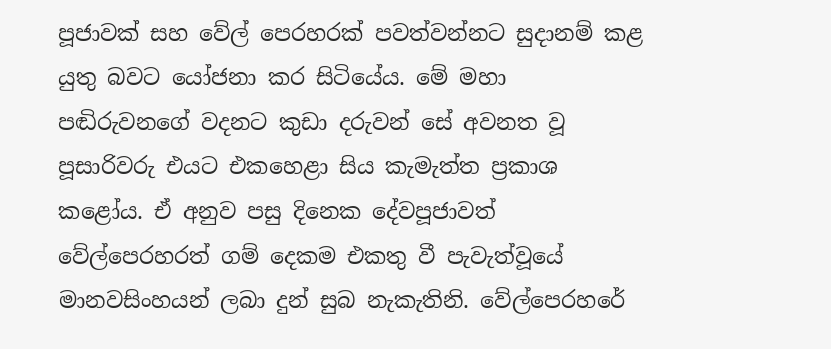පූජාවක් සහ වේල් පෙරහරක් පවත්වන්නට සුදානම් කළ යුතු බවට යෝජනා කර සිටියේය. මේ මහා පඬිරුවනගේ වදනට කුඩා දරුවන් සේ අවනත වූ පූසාරිවරු එයට එකහෙළා සිය කැමැත්ත ප්‍රකාශ කළෝය. ඒ අනුව පසු දිනෙක දේවපූජාවත් වේල්පෙරහරත් ගම් දෙකම එකතු වී පැවැත්වූයේ මානවසිංහයන් ලබා දුන් සුබ නැකැතිනි. වේල්පෙරහරේ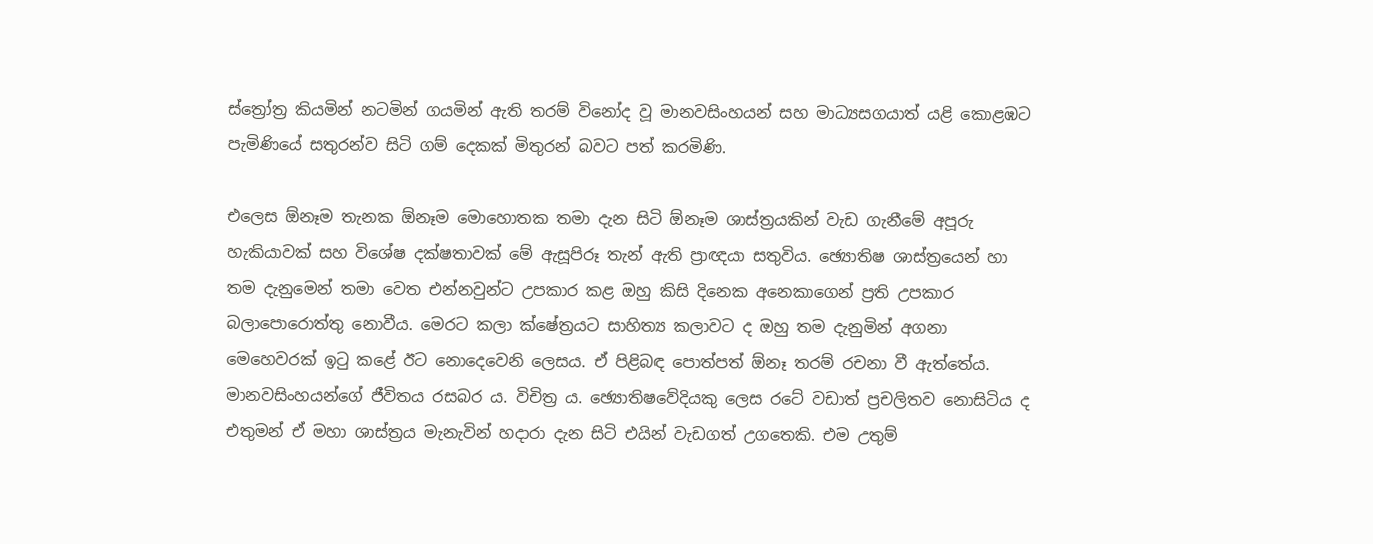ස්ත්‍රෝත්‍ර කියමින් නටමින් ගයමින් ඇති තරම් විනෝද වූ මානවසිංහයන් සහ මාධ්‍යසගයාත් යළි කොළඹට පැමිණියේ සතුරන්ව සිටි ගම් දෙකක් මිතුරන් බවට පත් කරමිණි.

එලෙස ඕනෑම තැනක ඕනෑම මොහොතක තමා දැන සිටි ඕනෑම ශාස්ත්‍රයකින් වැඩ ගැනීමේ අපූරු හැකියාවක් සහ විශේෂ දක්ෂතාවක් මේ ඇසූපිරූ තැන් ඇති ප්‍රාඥයා සතුවිය. ඡ්‍යොතිෂ ශාස්ත්‍රයෙන් හා තම දැනුමෙන් තමා වෙත එන්නවුන්ට උපකාර කළ ඔහු කිසි දිනෙක අනෙකාගෙන් ප්‍රති උපකාර බලාපොරොත්තු නොවීය. මෙරට කලා ක්ෂේත්‍රයට සාහිත්‍ය කලාවට ද ඔහු තම දැනුමින් අගනා මෙහෙවරක් ඉටු කළේ ඊට නොදෙවෙනි ලෙසය. ඒ පිළිබඳ පොත්පත් ඕනෑ තරම් රචනා වී ඇත්තේය. මානවසිංහයන්ගේ ජීවිතය රසබර ය. විචිත්‍ර ය. ඡ්‍යොති‍ෂවේදියකු ලෙස රටේ වඩාත් ප්‍රචලිතව නොසිටිය ද එතුමන් ඒ මහා ශාස්ත්‍රය මැනැවින් හදාරා දැන සිටි එයින් වැඩගත් උගතෙකි. එම උතුම්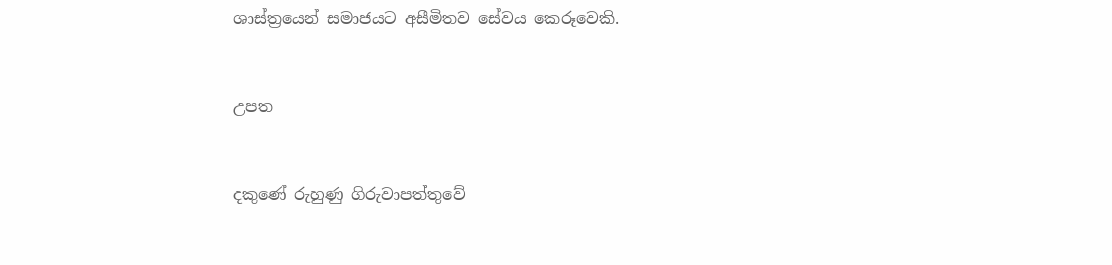ශාස්ත්‍රයෙන් සමාජයට අසීමිතව සේවය කෙරූවෙකි.



උපත



දකුණේ රුහුණු ගිරුවාපත්තුවේ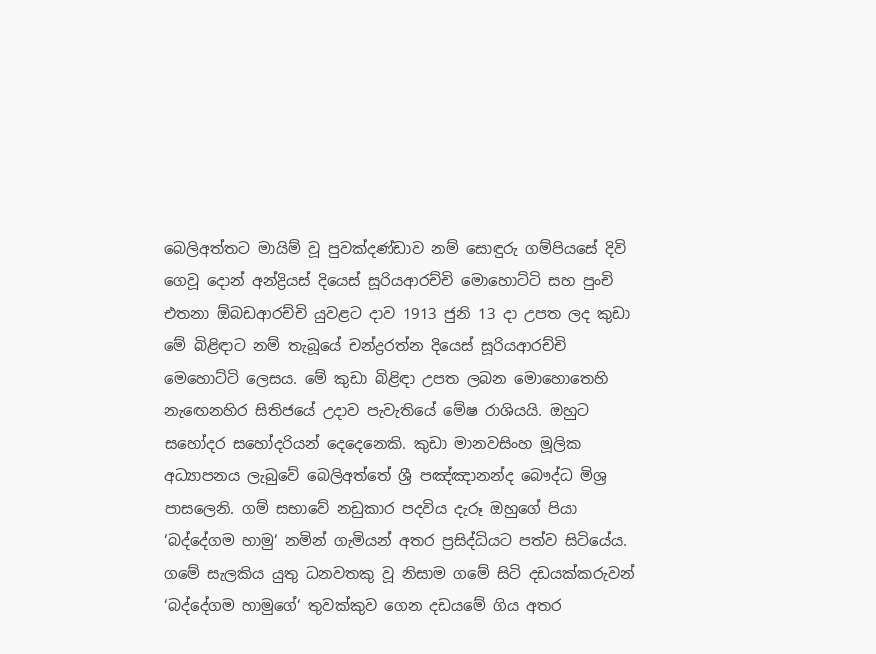බෙලිඅත්තට මායිම් වූ පුවක්දණ්ඩාව නම් සොඳුරු ගම්පියසේ දිවි ගෙවූ දොන් අන්ද්‍රියස් දියෙස් සූරියආරච්චි මොහොට්ටි සහ පුංචි එතනා ඕබඩආරච්චි යුවළට දාව 1913 ජුනි 13 දා උපත ලද කුඩා මේ බිළිඳාට නම් තැබූයේ චන්ද්‍රරත්න දියෙස් සූරියආරච්චි මෙහොට්ටි ලෙසය. මේ කුඩා බිළිඳා උපත ලබන මොහොතෙහි නැඟෙනහිර සිතිජයේ උදාව පැවැතියේ මේෂ රාශියයි. ඔහුට සහෝදර සහෝදරියන් දෙදෙනෙකි. කුඩා මානවසිංහ මූලික අධ්‍යාපනය ලැබුවේ බෙලිඅත්තේ ශ්‍රී පඤ්ඤානන්ද බෞද්ධ මිශ්‍ර පාසලෙනි. ගම් සභාවේ නඩුකාර පදවිය දැරූ ඔහුගේ පියා ‘බද්දේගම හාමු‘ නමින් ගැමියන් අතර ප්‍රසිද්ධියට පත්ව සිටියේය. ගමේ සැලකිය යුතු ධනවතකු වූ නිසාම ගමේ සිටි දඩයක්කරුවන් ‘බද්දේගම හාමුගේ‘ තුවක්කුව ගෙන දඩයමේ ගිය අතර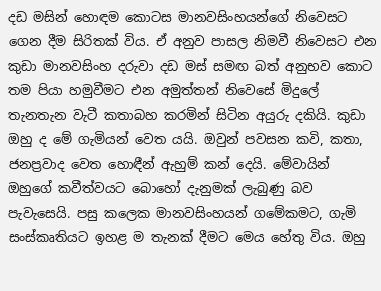දඩ මසින් හොඳම කොටස මානවසිංහයන්ගේ නිවෙසට ගෙන දීම සිරිතක් විය. ඒ අනුව පාසල නිමවී නිවෙසට එන කුඩා මානවසිංහ දරුවා දඩ මස් සමඟ බත් අනුභව කොට තම පියා හමුවීමට එන අමුත්තන් නිවෙසේ මිදුලේ තැනතැන වැටී කතාබහ කරමින් සිටින අයුරු දකියි. කුඩා ඔහු ද මේ ගැමියන් වෙත යයි. ඔවුන් පවසන කවි, කතා, ජනප්‍රවාද වෙත හොඳීන් ඇහුම් කන් දෙයි. මේවායින් ඔහුගේ කවීත්වයට බොහෝ දැනුමක් ලැබුණු බව පැවැසෙයි. පසු කලෙක මානවසිංහයන් ගමේකමට, ගැමි සංස්කෘතියට ඉහළ ම තැනක් දීමට මෙය හේතු විය. ඔහු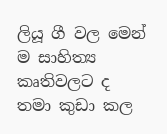ලියූ ගී වල මෙන් ම සාහිත්‍ය කෘතිවලට ද තමා කුඩා කල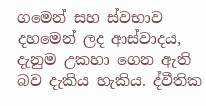ගමෙන් සහ ස්වභාව දහමෙන් ලද ආස්වාදය, දැනුම උකහා ගෙන ඇති බව දැකිය හැකිය. ද්වීතික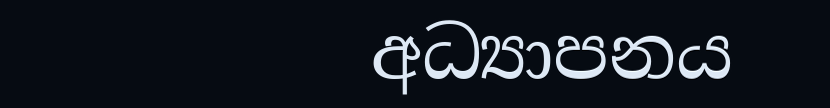අධ්‍යාපනය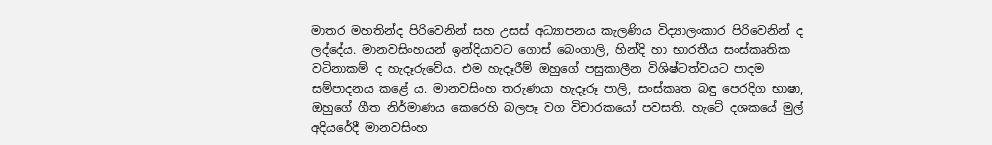මාතර මහතින්ද පිරිවෙනින් සහ උසස් අධ්‍යාපනය කැලණිය විද්‍යාලංකාර පිරිවෙනින් ද ලද්දේය. මානවසිංහයන් ඉන්දියාවට ගොස් බෙංගාලි, හින්දි හා භාරතීය සංස්කෘතික වටිනාකම් ද හැදෑරුවේය. එම හැදෑරීම් ඔහුගේ පසුකාලීන විශිෂ්ටත්වයට පාදම සම්පාදනය කළේ ය. මානවසිංහ තරුණයා හැදෑරූ පාලි, සංස්කෘත බඳු පෙරදිග භාෂා, ඔහුගේ ගීත නිර්මාණය කෙරෙහි බලපෑ වග විචාරකයෝ පවසති. හැටේ දශකයේ මුල් අදියරේදී මානවසිංහ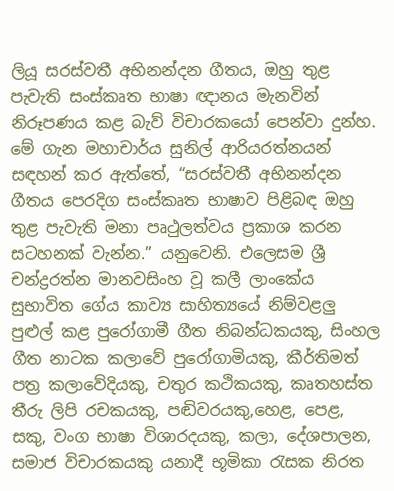ලියූ සරස්වතී අභිනන්දන ගීතය, ඔහු තුළ පැවැති සංස්කෘත භාෂා ඥානය මැනවින් නිරූපණය කළ බැව් විචාරකයෝ පෙන්වා දුන්හ. මේ ගැන මහාචාර්ය සුනිල් ආරියරත්නයන් සඳහන් කර ඇත්තේ, “සරස්වතී අභිනන්දන ගීතය පෙරදිග සංස්කෘත භාෂාව පිළිබඳ ඔහු තුළ පැවැති මනා පෘථුලත්වය ප්‍රකාශ කරන සටහනක් වැන්න.” යනුවෙනි. එලෙසම ශ්‍රී චන්ද්‍රරත්න මානවසිංහ වූ කලී ලාංකේය සුභාවිත ගේය කාව්‍ය සාහිත්‍යයේ නිම්වළලු පුළුල් කළ පුරෝගාමී ගීත නිබන්ධකයකු, සිංහල ගීත නාටක කලාවේ පුරෝගාමියකු, කීර්තිමත් පත්‍ර කලාවේදියකු, චතුර කථිකයකු, කෘතහස්ත තීරු ලිපි රචකයකු, පඬිවරයකු,හෙළ, පෙළ, සකු, වංග භාෂා විශාරදයකු, කලා, දේශපාලන, සමාජ විචාරකයකු යනාදී භූමිකා රැසක නිරත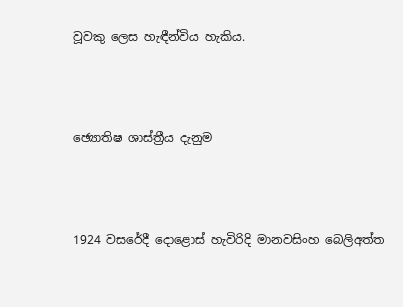වූවකු ලෙස හැඳීන්විය හැකිය.



ඡ්‍යොතිෂ ශාස්ත්‍රීය දැනුම



1924 වසරේදී දොළොස් හැවිරිදි මානවසිංහ බෙලිඅත්ත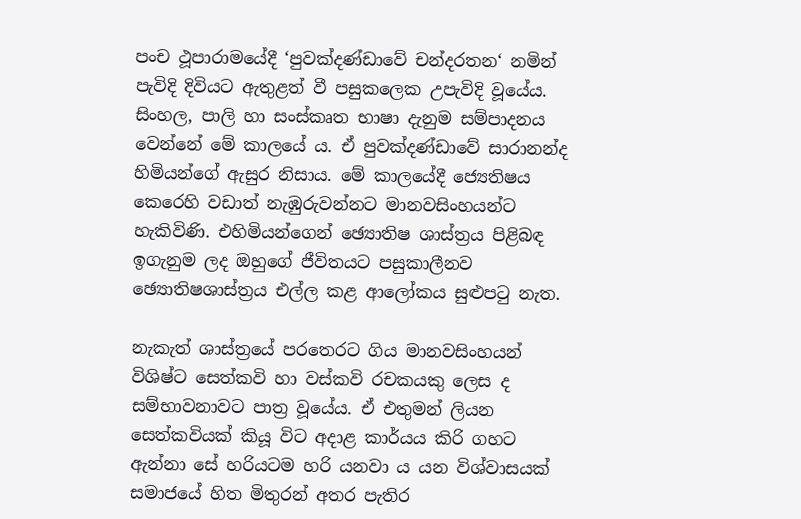පංච ථූපාරාමයේදී ‘පුවක්දණ්ඩාවේ චන්දරතන‘ නමින් පැවිදි දිවියට ඇතුළත් වී පසුකලෙක උපැවිදි වූයේය. සිංහල, පාලි හා සංස්කෘත භාෂා දැනුම සම්පාදනය වෙන්නේ මේ කාලයේ ය. ඒ පුවක්දණ්ඩාවේ සාරානන්ද හිමියන්ගේ ඇසුර නිසාය. මේ කාලයේදී ජ්‍යෙතිෂය කෙරෙහි වඩාත් නැඹුරුවන්නට මානවසිංහයන්ට හැකිවිණි. එහිමියන්ගෙන් ඡ්‍යොතිෂ ශාස්ත්‍රය පිළිබඳ ඉගැනුම ලද ඔහුගේ ජීවිතයට පසුකාලීනව ඡ්‍යොතිෂශාස්ත්‍රය එල්ල කළ ආලෝකය සුළුපටු නැත.

නැකැත් ශාස්ත්‍රයේ පරතෙරට ගිය මානවසිංහයන් විශිෂ්ට සෙත්කවි හා වස්කවි රචකයකු ලෙස ද සම්භාවනාවට පාත්‍ර වූයේය. ඒ එතුමන් ලියන සෙත්කවියක් කියූ විට අදාළ කාර්යය කිරි ගහට ඇන්නා සේ හරියටම හරි යනවා ය යන විශ්වාසයක් සමාජයේ හිත මිතුරන් අතර පැතිර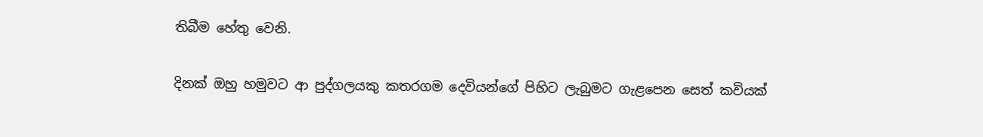තිබීම හේතු වෙනි.

දිනක් ඔහු හමුවට ආ පුද්ගලයකු කතරගම දෙවියන්ගේ පිහිට ලැබුමට ගැළපෙන සෙත් කවියක්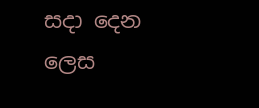සදා දෙන ලෙස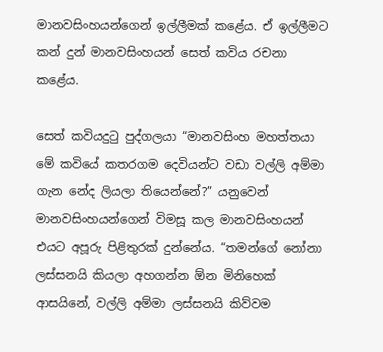මානවසිංහයන්ගෙන් ඉල්ලීමක් කළේය. ඒ ඉල්ලීමට කන් දුන් මානවසිංහයන් සෙත් කවිය රචනා කළේය.

සෙත් කවියදුටු පුද්ගලයා “මානවසිංහ මහත්තයා මේ කවියේ කතරගම දෙවියන්ට වඩා වල්ලි අම්මා ගැන නේද ලියලා තියෙන්නේ?” යනුවෙන් මානවසිංහයන්ගෙන් විමසූ කල මානවසිංහයන් එයට අපූරු පිළිතුරක් දුන්නේය. “තමන්ගේ නෝනා ලස්සනයි කියලා අහගන්න ඕන මිනිහෙක් ආසයිනේ, වල්ලි අම්මා ලස්සනයි කිව්වම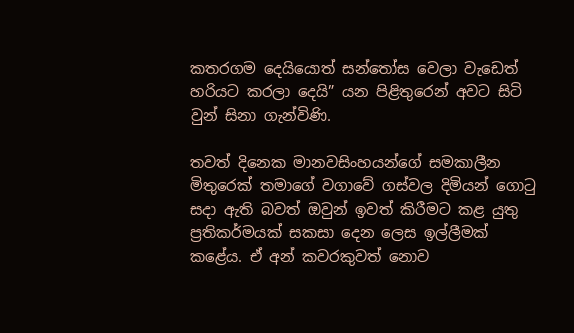කතරගම දෙයියොත් සන්තෝස වෙලා වැඩෙත් හරියට කරලා දෙයි” යන පිළිතුරෙන් අවට සිටි වුන් සිනා ගැන්විණි.

තවත් දිනෙක මානවසිංහයන්ගේ සමකාලීන මිතුරෙක් තමාගේ වගාවේ ගස්වල දිමියන් ගොටු සදා ඇති බවත් ඔවුන් ඉවත් කිරීමට කළ යුතු ප්‍රතිකර්මයක් සකසා දෙන ලෙස ඉල්ලීමක් කළේය. ඒ අන් කවරකුවත් නොව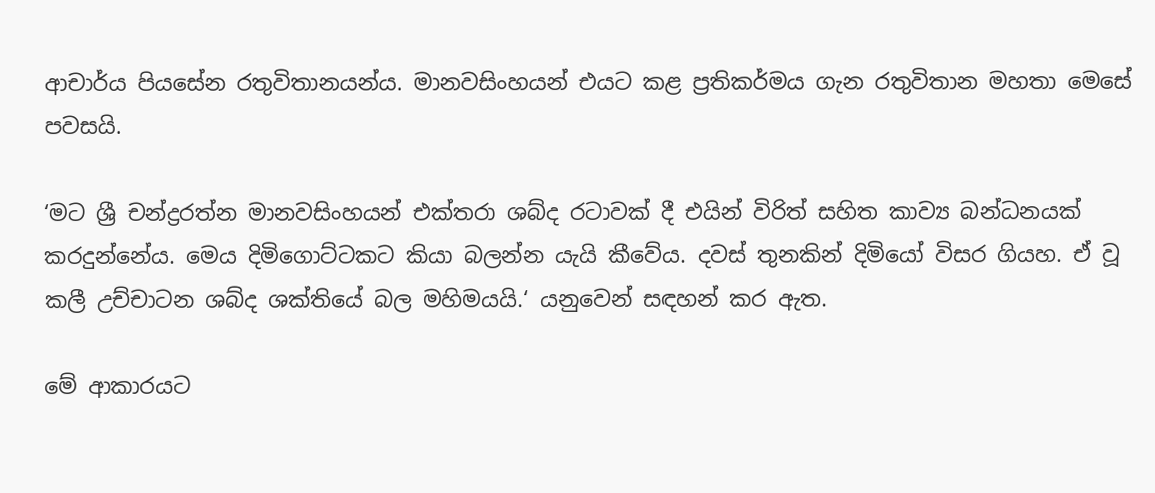ආචාර්ය පියසේන රතුවිතානයන්ය. මානවසිංහයන් එයට කළ ප්‍රතිකර්මය ගැන රතුවිතාන මහතා මෙසේ පවසයි.

‘මට ශ්‍රී චන්ද්‍රරත්න මානවසිංහයන් එක්තරා ශබ්ද රටාවක් දී එයින් විරිත් සහිත කාව්‍ය බන්ධනයක් කරදුන්නේය. මෙය දිමිගොට්ටකට කියා බලන්න යැයි කීවේය. දවස් තුනකින් දිමියෝ විසර ගියහ. ඒ වූ කලී උච්චාටන ශබ්ද ශක්තියේ බල මහිමයයි.‘ යනුවෙන් සඳහන් කර ඇත.

මේ ආකාරයට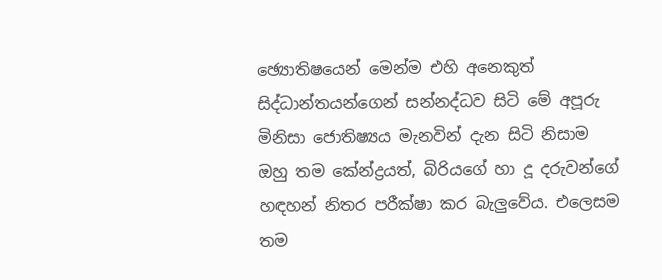ඡ්‍යොතිෂයෙන් මෙන්ම එහි අනෙකුත් සිද්ධාන්තයන්ගෙන් සන්නද්ධව සිටි මේ අපූරු මිනිසා ජොතිෂ්‍යය මැනවින් දැන සිටි නිසාම ඔහු තම කේන්ද්‍රයත්, බිරියගේ හා දූ දරුවන්ගේ හඳහන් නිතර පරීක්ෂා කර බැලුවේය. එලෙසම තම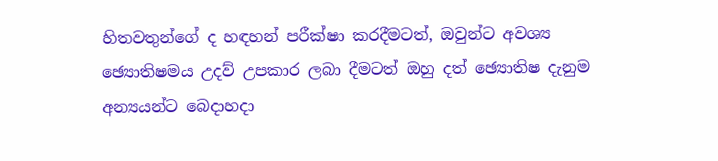හිතවතුන්ගේ ද හඳහන් පරීක්ෂා කරදීමටත්, ඔවුන්ට අවශ්‍ය ඡ්‍යොතිෂමය උදව් උපකාර ලබා දීමටත් ඔහු දත් ඡ්‍යොතිෂ දැනුම අන්‍යයන්ට බෙදාහදා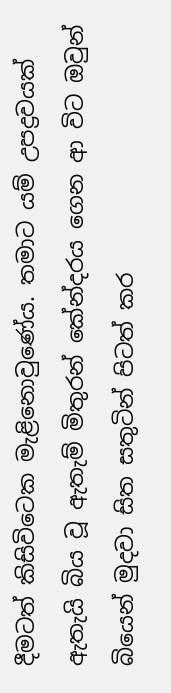දීමටත් කිසිවිටෙක මැළිනොවුණේය. තමාට යම් උපද්‍රවයක් ඇතැයි බිය වූ ඇතැම් මිතුරන් කේන්දරය ගෙන ආ විට ඔවුන් බියෙන් මුදවා සිත සතුටින් පිටත් කර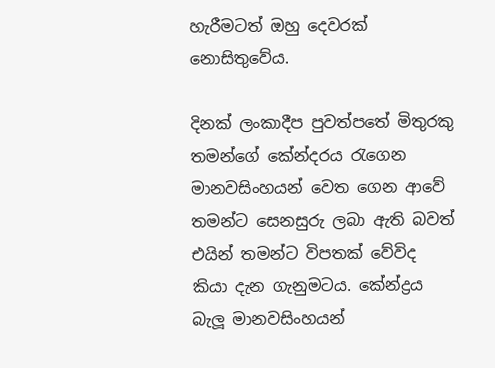හැරීමටත් ඔහු දෙවරක් නොසිතුවේය.

දිනක් ලංකාදීප පුවත්පතේ මිතුරකු තමන්ගේ කේන්දරය රැගෙන මානවසිංහයන් වෙත ගෙන ආවේ තමන්ට සෙනසුරු ලබා ඇති බවත් එයින් තමන්ට විපතක් වේවිද කියා දැන ගැනුමටය. කේන්ද්‍රය බැලූ මානවසිංහයන්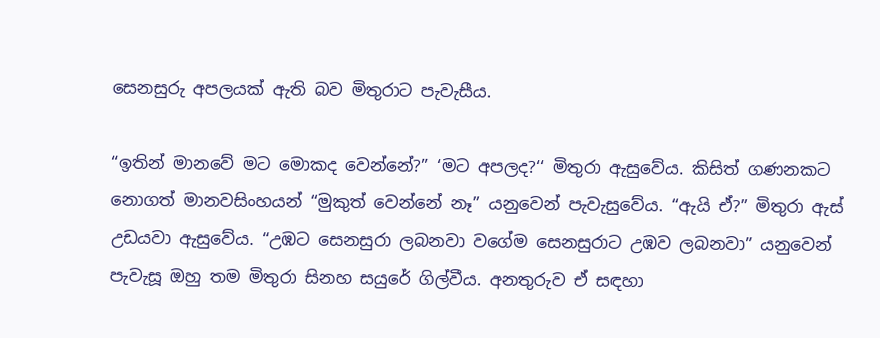සෙනසුරු අපලයක් ඇති බව මිතුරාට පැවැසීය.

“ඉතින් මානවේ මට මොකද වෙන්නේ?” ‘මට අපලද?‘‘ මිතුරා ඇසුවේය. කිසිත් ගණනකට නොගත් මානවසිංහයන් “මුකුත් වෙන්නේ නෑ” යනුවෙන් පැවැසුවේය. “ඇයි ඒ?” මිතුරා ඇස් උඩයවා ඇසුවේය. “උඹට සෙනසුරා ලබනවා වගේම සෙනසුරාට උඹව ලබනවා” යනුවෙන් පැවැසූ ඔහු තම මිතුරා සිනහ සයුරේ ගිල්වීය. අනතුරුව ඒ සඳහා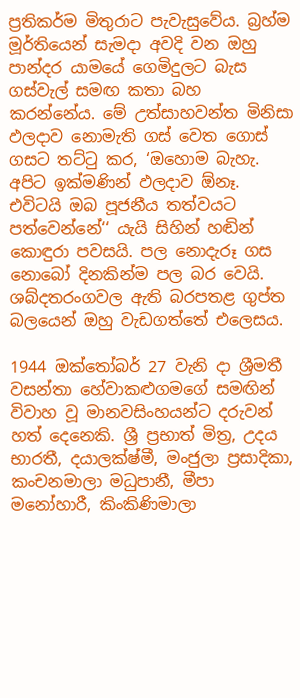ප්‍රතිකර්ම මිතුරාට පැවැසුවේය. බ්‍රහ්ම මූර්තියෙන් සැමදා අවදි වන ඔහු පාන්දර යාමයේ ගෙමිදුලට බැස ගස්වැල් සමඟ කතා බහ කරන්නේය. මේ උත්සාහවන්ත මිනිසා ඵලදාව නොමැති ගස් වෙත ගොස් ගසට තට්ටු කර, ‘ඔහොම බැහැ. අපිට ඉක්මණින් ඵලදාව ඕනෑ. එවිටයි ඔබ පූජනීය තත්වයට පත්වෙන්නේ‘‘ යැයි සිහින් හඬින් කොඳුරා පවසයි. පල නොදැරූ ගස නොබෝ දිනකින්ම පල බර වෙයි. ශබ්දතරංගවල ඇති බරපතළ ගුප්ත බලයෙන් ඔහු වැඩගත්තේ එලෙසය.

1944 ඔක්තෝබර් 27 වැනි දා ශ්‍රීමතී වසන්තා හේවාකළුගමගේ සමඟින් විවාහ වූ මානවසිංහයන්ට දරුවන් හත් දෙනෙකි. ශ්‍රී ප්‍රභාත් මිත්‍ර, උදය භාරතී, දයාලක්ෂ්මී, මංජුලා ප්‍රසාදිකා, කංචනමාලා මධුපානී, මීපා මනෝහාරී, කිංකිණිමාලා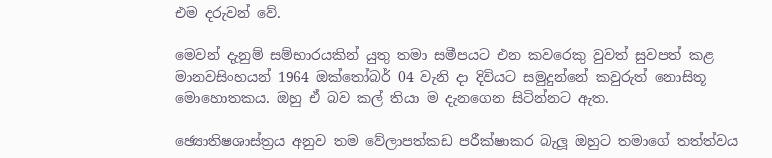එම දරුවන් වේ.

මෙවන් දැනුම් සම්භාරයකින් යුතු තමා සමීපයට එන කවරෙකු වුවත් සුවපත් කළ මානවසිංහයන් 1964 ඔක්තෝබර් 04 වැනි දා දිවියට සමුදුන්නේ කවුරුත් නොසිතූ මොහොතකය. ඔහු ඒ බව කල් තියා ම දැනගෙන සිටින්නට ඇත.

ඡ්‍යොතිෂශාස්ත්‍රය අනුව තම වේලාපත්කඩ පරීක්ෂාකර බැලූ ඔහුට තමාගේ තත්ත්වය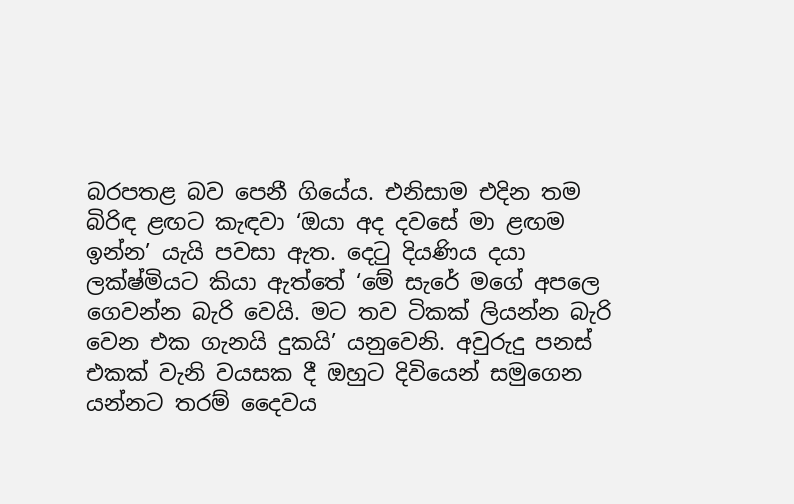බරපතළ බව පෙනී ගියේය. එනිසාම එදින තම බිරිඳ ළඟට කැඳවා ‘ඔයා අද දවසේ මා ළඟම ඉන්න’ යැයි පවසා ඇත. දෙටු දියණිය දයා ලක්ෂ්මියට කියා ඇත්තේ ‘මේ සැරේ මගේ අපලෙ ගෙවන්න බැරි වෙයි. මට තව ටිකක් ලියන්න බැරි වෙන එක ගැනයි දුකයි’ යනුවෙනි. අවුරුදු පනස් එකක් වැනි වයසක දී ඔහුට දිවියෙන් සමුගෙන යන්නට තරම් දෛවය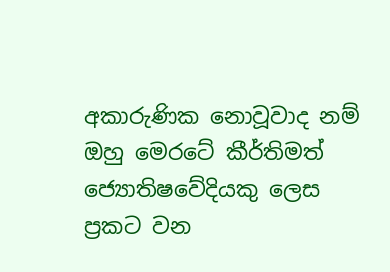අකාරුණික නොවූවාද නම් ඔහු මෙරටේ කීර්තිමත් ජ්‍යොතිෂවේදියකු ලෙස ප්‍රකට වන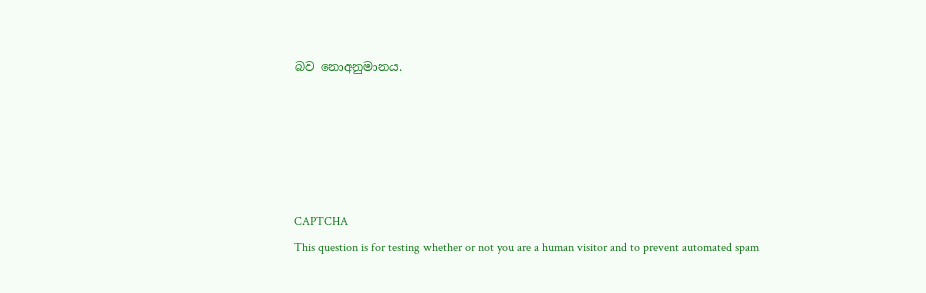බව නොඅනුමානය.





CAPTCHA
This question is for testing whether or not you are a human visitor and to prevent automated spam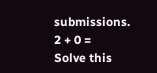submissions.
2 + 0 =
Solve this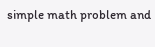simple math problem and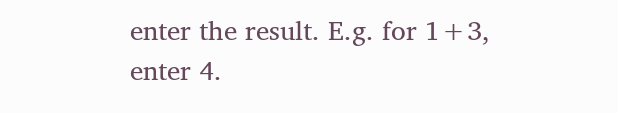enter the result. E.g. for 1+3, enter 4.